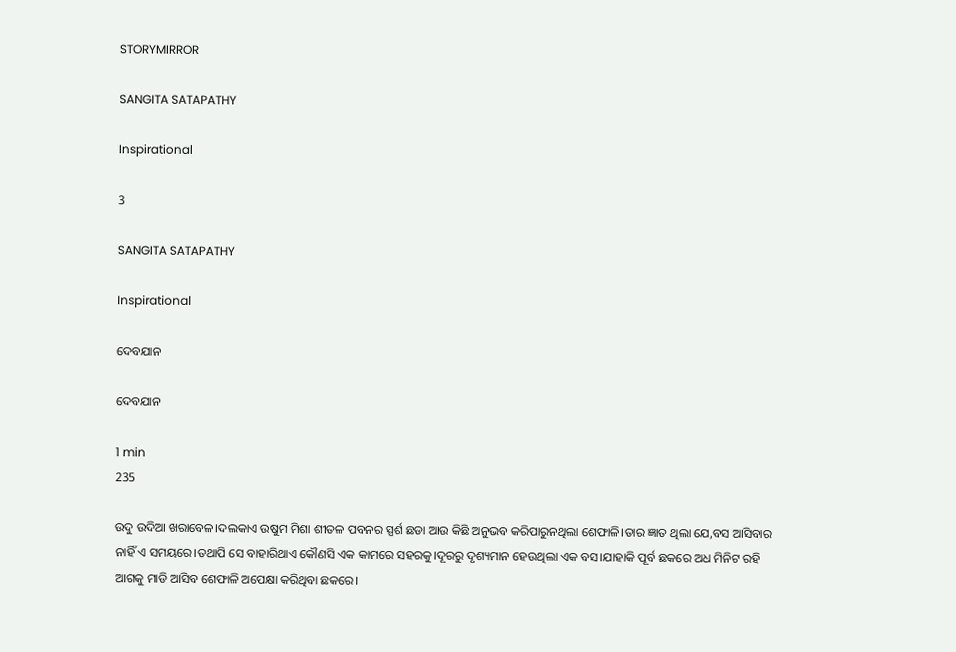STORYMIRROR

SANGITA SATAPATHY

Inspirational

3

SANGITA SATAPATHY

Inspirational

ଦେବଯାନ

ଦେବଯାନ

1 min
235

ଉଦୁ ଉଦିଆ ଖରାବେଳ।ଦଲକାଏ ଉଷୁମ ମିଶା ଶୀତଳ ପବନର ସ୍ପର୍ଶ ଛଡା ଆଉ କିଛି ଅନୁଭବ କରିପାରୁନଥିଲା ଶେଫାଳି।ତାର ଜ୍ଞାତ ଥିଲା ଯେ,ବସ ଆସିବାର ନାହିଁ ଏ ସମୟରେ।ତଥାପି ସେ ବାହାରିଥାଏ କୌଣସି ଏକ କାମରେ ସହରକୁ।ଦୂରରୁ ଦୃଶ୍ୟମାନ ହେଉଥିଲା ଏକ ବସ।ଯାହାକି ପୂର୍ବ ଛକରେ ଅଧ ମିନିଟ ରହି ଆଗକୁ ମାଡି ଆସିବ ଶେଫାଳି ଅପେକ୍ଷା କରିଥିବା ଛକରେ।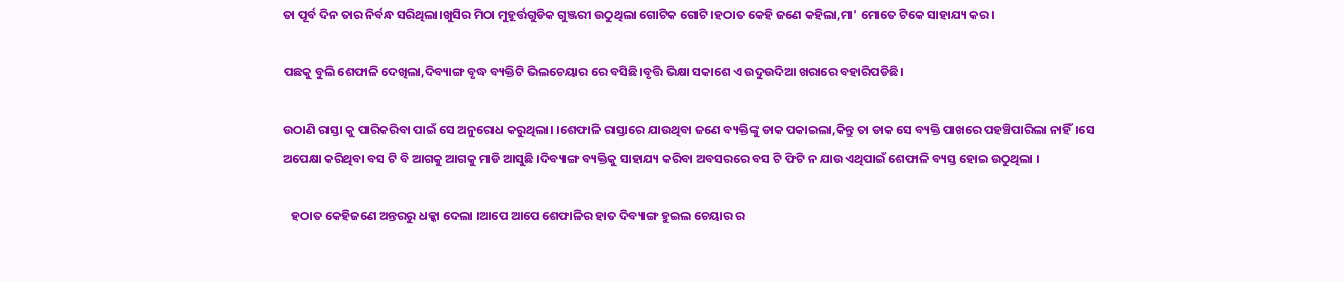ତା ପୂର୍ବ ଦିନ ତାର ନିର୍ବନ୍ଧ ସରିଥିଲା।ଖୁସିର ମିଠା ମୁହୂର୍ତ୍ତଗୁଡିକ ଗୁଞ୍ଜରୀ ଉଠୁଥିଲା ଗୋଟିକ ଗୋଟି।ହଠାତ କେହି ଜଣେ କହିଲା,ମା' ମୋତେ ଟିକେ ସାହାଯ୍ୟ କର।

ପଛକୁ ବୁଲି ଶେଫାଳି ଦେଖିଲା,ଦିବ୍ୟାଙ୍ଗ ବୃଦ୍ଧ ବ୍ୟକ୍ତିଟି ଭିଲଚେୟାର ରେ ବସିଛି।ବୃତ୍ତି ଭିକ୍ଷା ସକାଶେ ଏ ଉଦୁଉଦିଆ ଖରାରେ ବହାରିପଡିଛି।

ଉଠାଣି ରାସ୍ତା କୁ ପାରିକରିବା ପାଇଁ ସେ ଅନୁରୋଧ କରୁଥିଲା। ।ଶେଫାଳି ରାସ୍ତାରେ ଯାଉଥିବା ଜଣେ ବ୍ୟକ୍ତିଙ୍କୁ ଡାକ ପକାଇଲା,କିନ୍ତୁ ତା ଡାକ ସେ ବ୍ୟକ୍ତି ପାଖରେ ପହଞ୍ଚିପାରିଲା ନାହିଁ।ସେ ଅପେକ୍ଷା କରିଥିବା ବସ ଟି ବି ଆଗକୁ ଆଗକୁ ମାଡି ଆସୁଛି ।ଦିବ୍ୟାଙ୍ଗ ବ୍ୟକ୍ତିକୁ ସାହାଯ୍ୟ କରିବା ଅବସରରେ ବସ ଟି ଫିଟି ନ ଯାଉ ଏଥିପାଇଁ ଶେଫାଳି ବ୍ୟସ୍ତ ହୋଇ ଉଠୁଥିଲା ।

   ହଠାତ କେହିଜଣେ ଅନ୍ତରରୁ ଧକ୍କା ଦେଲା ।ଆପେ ଆପେ ଶେଫାଳିର ହାତ ଦିବ୍ୟାଙ୍ଗ ହୁଇଲ ଚେୟାର ର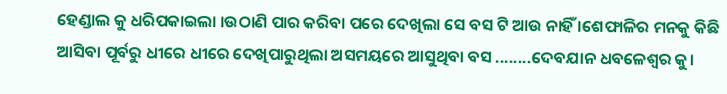ହେଣ୍ଡାଲ କୁ ଧରିପକାଇଲା ।ଉଠାଣି ପାର କରିବା ପରେ ଦେଖିଲା ସେ ବସ ଟି ଆଉ ନାହିଁ ।ଶେଫାଳିର ମନକୁ କିଛି ଆସିବା ପୂର୍ବରୁ ଧୀରେ ଧୀରେ ଦେଖିପାରୁଥିଲା ଅସମୟରେ ଆସୁଥିବା ବସ ........ଦେବଯାନ ଧବଳେଶ୍ବର କୁ।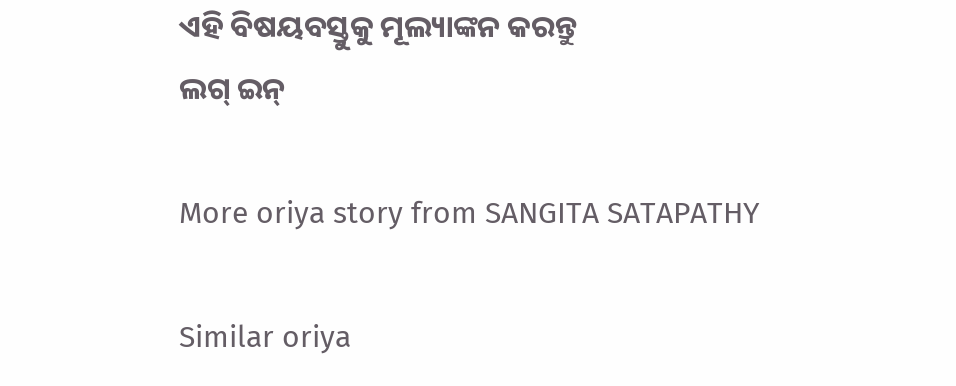ଏହି ବିଷୟବସ୍ତୁକୁ ମୂଲ୍ୟାଙ୍କନ କରନ୍ତୁ
ଲଗ୍ ଇନ୍

More oriya story from SANGITA SATAPATHY

Similar oriya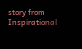story from Inspirational